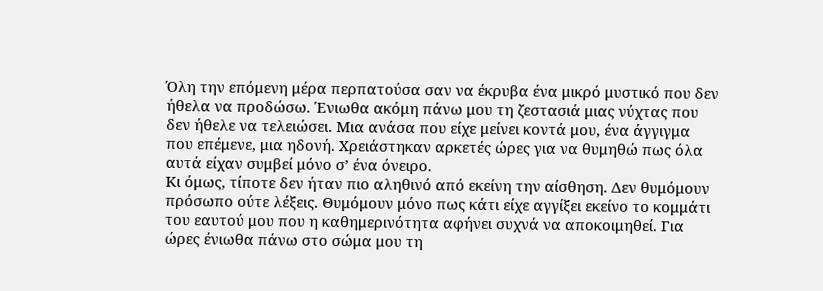Όλη την επόμενη μέρα περπατούσα σαν να έκρυβα ένα μικρό μυστικό που δεν ήθελα να προδώσω. Ένιωθα ακόμη πάνω μου τη ζεστασιά μιας νύχτας που δεν ήθελε να τελειώσει. Μια ανάσα που είχε μείνει κοντά μου, ένα άγγιγμα που επέμενε, μια ηδονή. Χρειάστηκαν αρκετές ώρες για να θυμηθώ πως όλα αυτά είχαν συμβεί μόνο σ’ ένα όνειρο.
Κι όμως, τίποτε δεν ήταν πιο αληθινό από εκείνη την αίσθηση. Δεν θυμόμουν πρόσωπο ούτε λέξεις. Θυμόμουν μόνο πως κάτι είχε αγγίξει εκείνο το κομμάτι του εαυτού μου που η καθημερινότητα αφήνει συχνά να αποκοιμηθεί. Για ώρες ένιωθα πάνω στο σώμα μου τη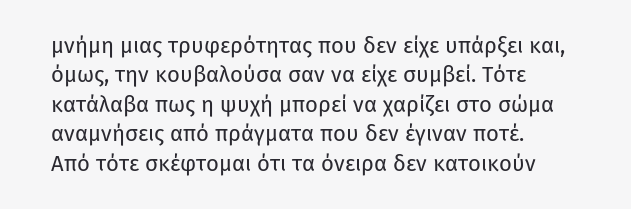μνήμη μιας τρυφερότητας που δεν είχε υπάρξει και, όμως, την κουβαλούσα σαν να είχε συμβεί. Τότε κατάλαβα πως η ψυχή μπορεί να χαρίζει στο σώμα αναμνήσεις από πράγματα που δεν έγιναν ποτέ.
Από τότε σκέφτομαι ότι τα όνειρα δεν κατοικούν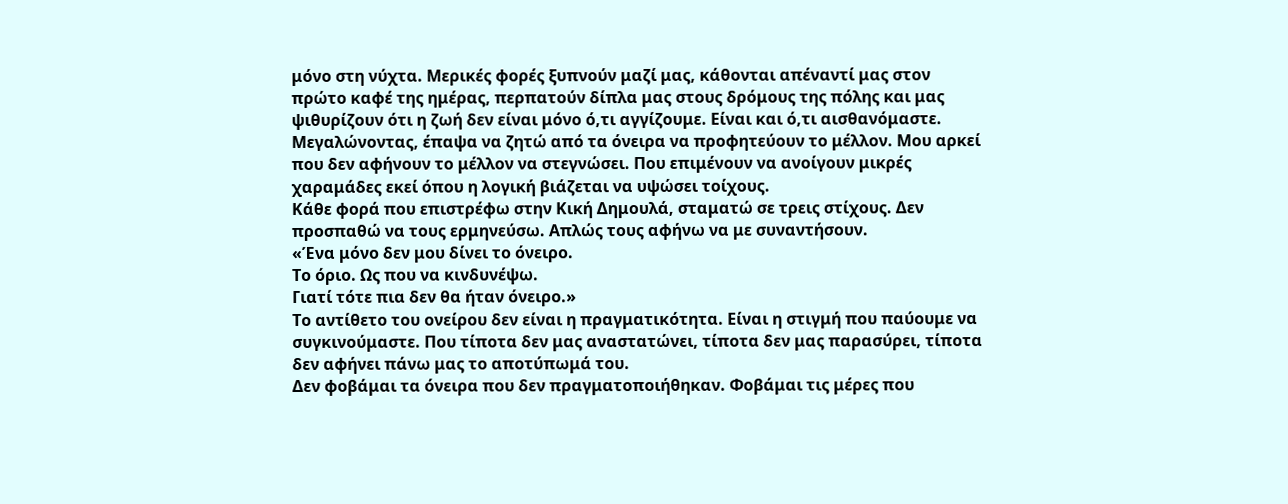μόνο στη νύχτα. Μερικές φορές ξυπνούν μαζί μας, κάθονται απέναντί μας στον πρώτο καφέ της ημέρας, περπατούν δίπλα μας στους δρόμους της πόλης και μας ψιθυρίζουν ότι η ζωή δεν είναι μόνο ό,τι αγγίζουμε. Είναι και ό,τι αισθανόμαστε.
Μεγαλώνοντας, έπαψα να ζητώ από τα όνειρα να προφητεύουν το μέλλον. Μου αρκεί που δεν αφήνουν το μέλλον να στεγνώσει. Που επιμένουν να ανοίγουν μικρές χαραμάδες εκεί όπου η λογική βιάζεται να υψώσει τοίχους.
Κάθε φορά που επιστρέφω στην Κική Δημουλά, σταματώ σε τρεις στίχους. Δεν προσπαθώ να τους ερμηνεύσω. Απλώς τους αφήνω να με συναντήσουν.
«Ένα μόνο δεν μου δίνει το όνειρο.
Το όριο. Ως που να κινδυνέψω.
Γιατί τότε πια δεν θα ήταν όνειρο.»
Το αντίθετο του ονείρου δεν είναι η πραγματικότητα. Είναι η στιγμή που παύουμε να συγκινούμαστε. Που τίποτα δεν μας αναστατώνει, τίποτα δεν μας παρασύρει, τίποτα δεν αφήνει πάνω μας το αποτύπωμά του.
Δεν φοβάμαι τα όνειρα που δεν πραγματοποιήθηκαν. Φοβάμαι τις μέρες που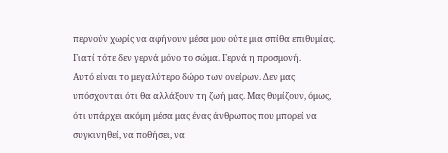περνούν χωρίς να αφήνουν μέσα μου ούτε μια σπίθα επιθυμίας. Γιατί τότε δεν γερνά μόνο το σώμα. Γερνά η προσμονή.
Αυτό είναι το μεγαλύτερο δώρο των ονείρων. Δεν μας υπόσχονται ότι θα αλλάξουν τη ζωή μας. Μας θυμίζουν, όμως, ότι υπάρχει ακόμη μέσα μας ένας άνθρωπος που μπορεί να συγκινηθεί, να ποθήσει, να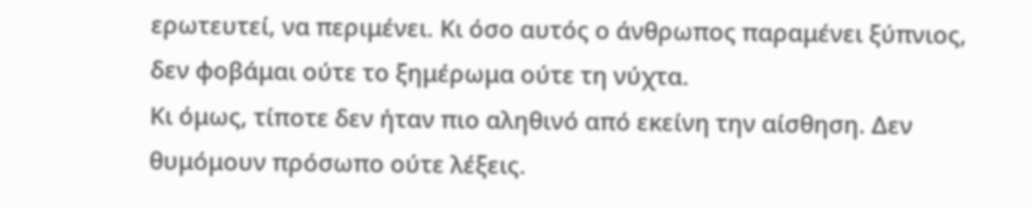ερωτευτεί, να περιμένει. Κι όσο αυτός ο άνθρωπος παραμένει ξύπνιος, δεν φοβάμαι ούτε το ξημέρωμα ούτε τη νύχτα.
Κι όμως, τίποτε δεν ήταν πιο αληθινό από εκείνη την αίσθηση. Δεν θυμόμουν πρόσωπο ούτε λέξεις.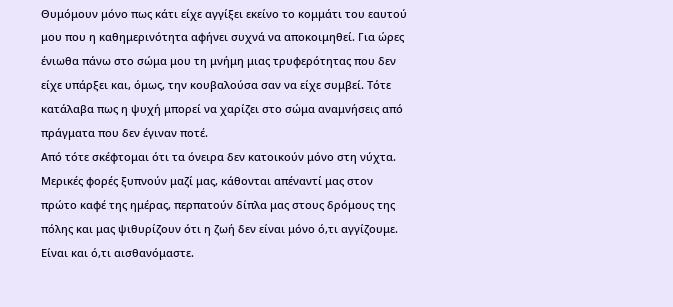Θυμόμουν μόνο πως κάτι είχε αγγίξει εκείνο το κομμάτι του εαυτού μου που η καθημερινότητα αφήνει συχνά να αποκοιμηθεί. Για ώρες ένιωθα πάνω στο σώμα μου τη μνήμη μιας τρυφερότητας που δεν είχε υπάρξει και, όμως, την κουβαλούσα σαν να είχε συμβεί. Τότε κατάλαβα πως η ψυχή μπορεί να χαρίζει στο σώμα αναμνήσεις από πράγματα που δεν έγιναν ποτέ.
Από τότε σκέφτομαι ότι τα όνειρα δεν κατοικούν μόνο στη νύχτα. Μερικές φορές ξυπνούν μαζί μας, κάθονται απέναντί μας στον πρώτο καφέ της ημέρας, περπατούν δίπλα μας στους δρόμους της πόλης και μας ψιθυρίζουν ότι η ζωή δεν είναι μόνο ό,τι αγγίζουμε. Είναι και ό,τι αισθανόμαστε.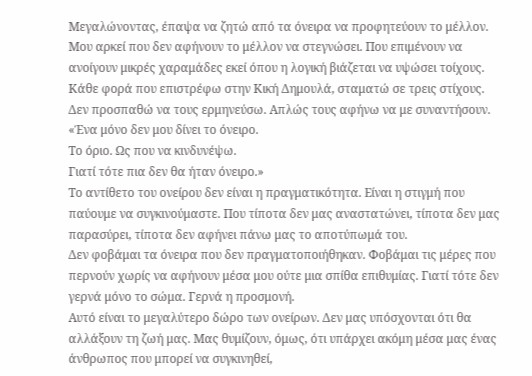Μεγαλώνοντας, έπαψα να ζητώ από τα όνειρα να προφητεύουν το μέλλον. Μου αρκεί που δεν αφήνουν το μέλλον να στεγνώσει. Που επιμένουν να ανοίγουν μικρές χαραμάδες εκεί όπου η λογική βιάζεται να υψώσει τοίχους.
Κάθε φορά που επιστρέφω στην Κική Δημουλά, σταματώ σε τρεις στίχους. Δεν προσπαθώ να τους ερμηνεύσω. Απλώς τους αφήνω να με συναντήσουν.
«Ένα μόνο δεν μου δίνει το όνειρο.
Το όριο. Ως που να κινδυνέψω.
Γιατί τότε πια δεν θα ήταν όνειρο.»
Το αντίθετο του ονείρου δεν είναι η πραγματικότητα. Είναι η στιγμή που παύουμε να συγκινούμαστε. Που τίποτα δεν μας αναστατώνει, τίποτα δεν μας παρασύρει, τίποτα δεν αφήνει πάνω μας το αποτύπωμά του.
Δεν φοβάμαι τα όνειρα που δεν πραγματοποιήθηκαν. Φοβάμαι τις μέρες που περνούν χωρίς να αφήνουν μέσα μου ούτε μια σπίθα επιθυμίας. Γιατί τότε δεν γερνά μόνο το σώμα. Γερνά η προσμονή.
Αυτό είναι το μεγαλύτερο δώρο των ονείρων. Δεν μας υπόσχονται ότι θα αλλάξουν τη ζωή μας. Μας θυμίζουν, όμως, ότι υπάρχει ακόμη μέσα μας ένας άνθρωπος που μπορεί να συγκινηθεί,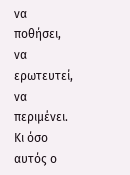να ποθήσει, να ερωτευτεί, να περιμένει. Κι όσο αυτός ο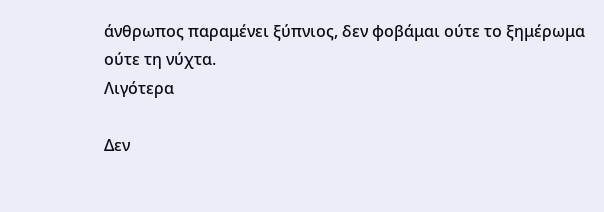άνθρωπος παραμένει ξύπνιος, δεν φοβάμαι ούτε το ξημέρωμα ούτε τη νύχτα.
Λιγότερα

Δεν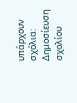υπάρχουν σχόλια:
Δημοσίευση σχολίου